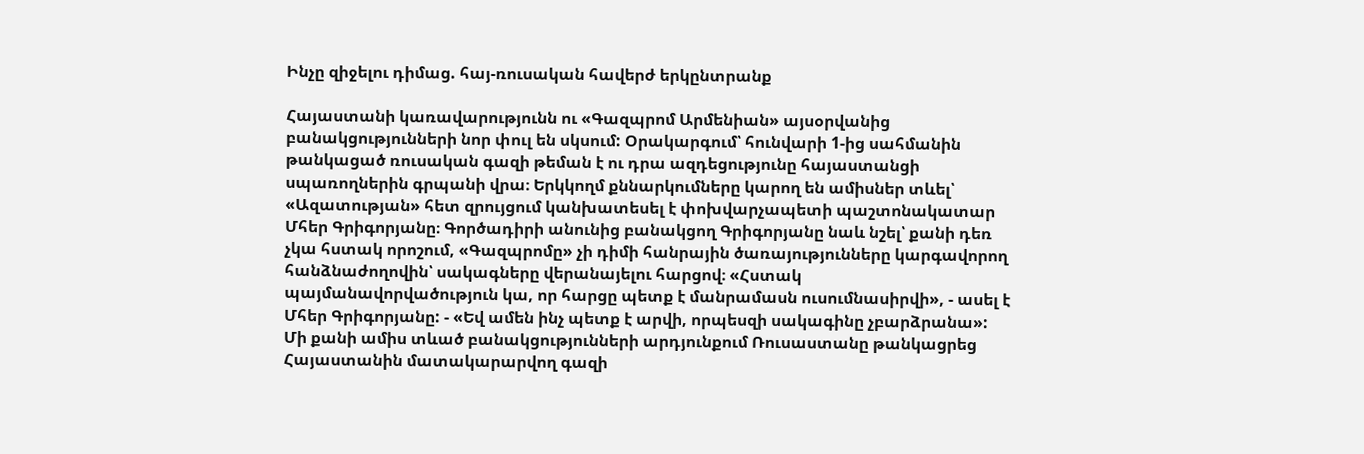Ինչը զիջելու դիմաց. հայ-ռուսական հավերժ երկընտրանք

Հայաստանի կառավարությունն ու «Գազպրոմ Արմենիան» այսօրվանից բանակցությունների նոր փուլ են սկսում: Օրակարգում՝ հունվարի 1-ից սահմանին թանկացած ռուսական գազի թեման է ու դրա ազդեցությունը հայաստանցի սպառողներին գրպանի վրա։ Երկկողմ քննարկումները կարող են ամիսներ տևել՝ «Ազատության» հետ զրույցում կանխատեսել է փոխվարչապետի պաշտոնակատար Մհեր Գրիգորյանը։ Գործադիրի անունից բանակցող Գրիգորյանը նաև նշել՝ քանի դեռ չկա հստակ որոշում, «Գազպրոմը» չի դիմի հանրային ծառայությունները կարգավորող հանձնաժողովին՝ սակագները վերանայելու հարցով։ «Հստակ պայմանավորվածություն կա, որ հարցը պետք է մանրամասն ուսումնասիրվի», - ասել է Մհեր Գրիգորյանը: - «Եվ ամեն ինչ պետք է արվի, որպեսզի սակագինը չբարձրանա»: Մի քանի ամիս տևած բանակցությունների արդյունքում Ռուսաստանը թանկացրեց Հայաստանին մատակարարվող գազի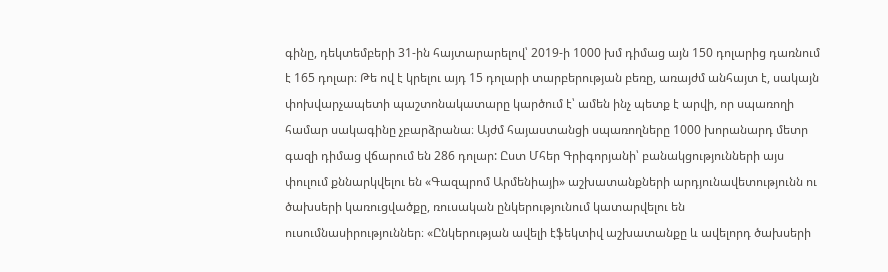գինը, դեկտեմբերի 31-ին հայտարարելով՝ 2019-ի 1000 խմ դիմաց այն 150 դոլարից դառնում է 165 դոլար։ Թե ով է կրելու այդ 15 դոլարի տարբերության բեռը, առայժմ անհայտ է, սակայն փոխվարչապետի պաշտոնակատարը կարծում է՝ ամեն ինչ պետք է արվի, որ սպառողի համար սակագինը չբարձրանա։ Այժմ հայաստանցի սպառողները 1000 խորանարդ մետր գազի դիմաց վճարում են 286 դոլար: Ըստ Մհեր Գրիգորյանի՝ բանակցությունների այս փուլում քննարկվելու են «Գազպրոմ Արմենիայի» աշխատանքների արդյունավետությունն ու ծախսերի կառուցվածքը, ռուսական ընկերությունում կատարվելու են ուսումնասիրություններ։ «Ընկերության ավելի էֆեկտիվ աշխատանքը և ավելորդ ծախսերի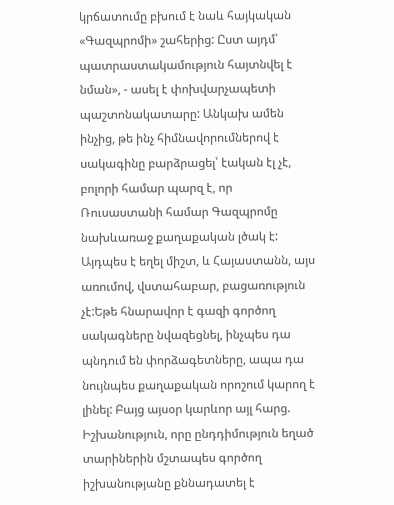կրճատումը բխում է նաև հայկական «Գազպրոմի» շահերից: Ըստ այդմ՝ պատրաստակամություն հայտնվել է նման», - ասել է փոխվարչապետի պաշտոնակատարը: Անկախ ամեն ինչից, թե ինչ հիմնավորումներով է սակագինը բարձրացել՝ էական էլ չէ, բոլորի համար պարզ է, որ Ռուսաստանի համար Գազպրոմը նախևառաջ քաղաքական լծակ է: Այդպես է եղել միշտ, և Հայաստանն, այս առումով, վստահաբար, բացառություն չէ:Եթե հնարավոր է գազի գործող սակագները նվազեցնել, ինչպես դա պնդում են փորձագետները, ապա դա նույնպես քաղաքական որոշում կարող է լինել: Բայց այսօր կարևոր այլ հարց. Իշխանություն, որը ընդդիմություն եղած տարիներին մշտապես գործող իշխանությանը քննադատել է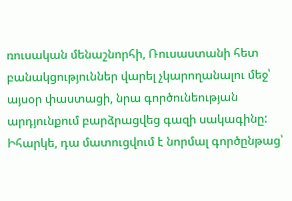ռուսական մենաշնորհի, Ռուսաստանի հետ բանակցություններ վարել չկարողանալու մեջ՝ այսօր փաստացի, նրա գործունեության արդյունքում բարձրացվեց գազի սակագինը: Իհարկե, դա մատուցվում է նորմալ գործընթաց՝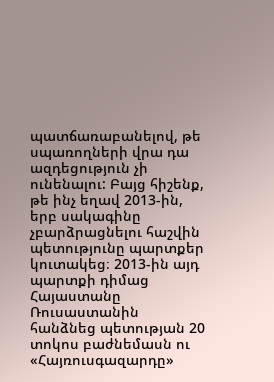պատճառաբանելով, թե սպառողների վրա դա ազդեցություն չի ունենալու: Բայց հիշենք, թե ինչ եղավ 2013-ին, երբ սակագինը չբարձրացնելու հաշվին պետությունը պարտքեր կուտակեց։ 2013-ին այդ պարտքի դիմաց Հայաստանը Ռուսաստանին հանձնեց պետության 20 տոկոս բաժնեմասն ու «Հայռուսգազարդը»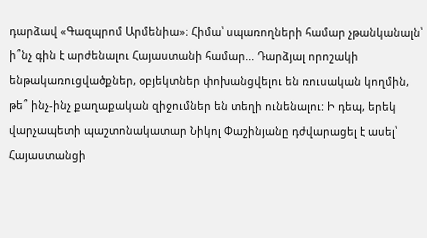դարձավ «Գազպրոմ Արմենիա»։ Հիմա՝ սպառողների համար չթանկանալն՝ ի՞նչ գին է արժենալու Հայաստանի համար... Դարձյալ որոշակի ենթակառուցվածքներ, օբյեկտներ փոխանցվելու են ռուսական կողմին, թե՞ ինչ-ինչ քաղաքական զիջումներ են տեղի ունենալու: Ի դեպ, երեկ վարչապետի պաշտոնակատար Նիկոլ Փաշինյանը դժվարացել է ասել՝ Հայաստանցի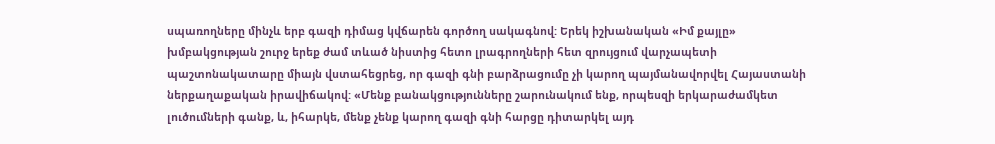սպառողները մինչև երբ գազի դիմաց կվճարեն գործող սակագնով: Երեկ իշխանական «Իմ քայլը» խմբակցության շուրջ երեք ժամ տևած նիստից հետո լրագրողների հետ զրույցում վարչապետի պաշտոնակատարը միայն վստահեցրեց, որ գազի գնի բարձրացումը չի կարող պայմանավորվել Հայաստանի ներքաղաքական իրավիճակով: «Մենք բանակցությունները շարունակում ենք, որպեսզի երկարաժամկետ լուծումների գանք, և, իհարկե, մենք չենք կարող գազի գնի հարցը դիտարկել այդ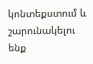կոնտեքստում և շարունակելու ենք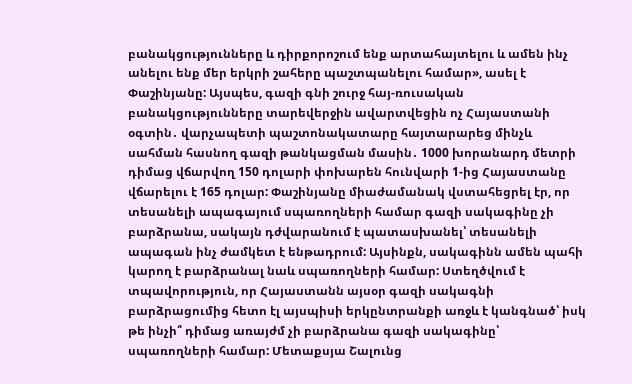բանակցությունները և դիրքորոշում ենք արտահայտելու և ամեն ինչ անելու ենք մեր երկրի շահերը պաշտպանելու համար», ասել է Փաշինյանը: Այսպես, գազի գնի շուրջ հայ-ռուսական բանակցությունները տարեվերջին ավարտվեցին ոչ Հայաստանի օգտին․ վարչապետի պաշտոնակատարը հայտարարեց մինչև սահման հասնող գազի թանկացման մասին․ 1000 խորանարդ մետրի դիմաց վճարվող 150 դոլարի փոխարեն հունվարի 1-ից Հայաստանը վճարելու է 165 դոլար: Փաշինյանը միաժամանակ վստահեցրել էր, որ տեսանելի ապագայում սպառողների համար գազի սակագինը չի բարձրանա, սակայն դժվարանում է պատասխանել՝ տեսանելի ապագան ինչ ժամկետ է ենթադրում: Այսինքն, սակագինն ամեն պահի կարող է բարձրանալ նաև սպառողների համար: Ստեղծվում է տպավորություն, որ Հայաստանն այսօր գազի սակագնի բարձրացումից հետո էլ այսպիսի երկընտրանքի առջև է կանգնած՝ իսկ թե ինչի՞ դիմաց առայժմ չի բարձրանա գազի սակագինը՝ սպառողների համար: Մետաքսյա Շալունց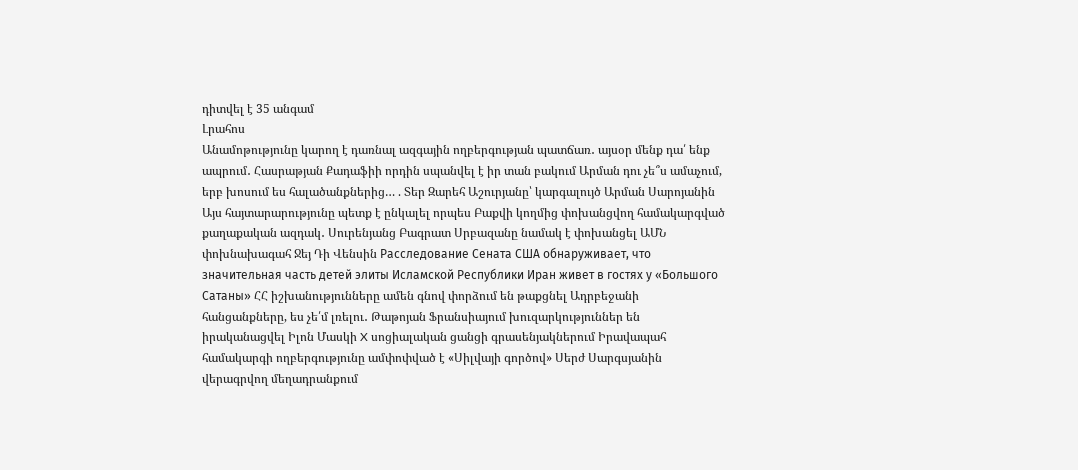դիտվել է 35 անգամ
Լրահոս
Անամոթությունը կարող է դառնալ ազգային ողբերգության պատճառ․ այսօր մենք դա՛ ենք ապրում․ Հասրաթյան Քադաֆիի որդին սպանվել է իր տան բակում Արման դու չե՞ս ամաչում, երբ խոսում ես հալածանքներից… . Տեր Զարեհ Աշուրյանը՝ կարգալույծ Արման Սարոյանին Այս հայտարարությունը պետք է ընկալել որպես Բաքվի կողմից փոխանցվող համակարգված քաղաքական ազդակ․ Սուրենյանց Բագրատ Սրբազանը նամակ է փոխանցել ԱՄՆ փոխնախագահ Ջեյ Դի Վենսին Расследование Сената США обнаруживает, что значительная часть детей элиты Исламской Республики Иран живет в гостях у «Большого Сатаны» ՀՀ իշխանությունները ամեն գնով փորձում են թաքցնել Ադրբեջանի հանցանքները, ես չե՛մ լռելու․ Թաթոյան Ֆրանսիայում խուզարկություններ են իրականացվել Իլոն Մասկի X սոցիալական ցանցի գրասենյակներում Իրավապահ համակարգի ողբերգությունը ամփոփված է «Սիլվայի գործով» Սերժ Սարգսյանին վերագրվող մեղադրանքում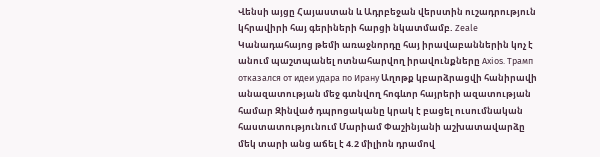Վենսի այցը Հայաստան և Ադրբեջան վերստին ուշադրություն կհրավիրի հայ գերիների հարցի նկատմամբ. Zeale Կանադահայոց թեմի առաջնորդը հայ իրավաբաններին կոչ է անում պաշտպանել ոտնահարվող իրավունքները Axios. Трамп отказался от идеи удара по Ирану Աղոթք կբարձրացվի հանիրավի անազատության մեջ գտնվող հոգևոր հայրերի ազատության համար Զինված դպրոցականը կրակ է բացել ուսումնական հաստատությունում Մարիամ Փաշինյանի աշխատավարձը մեկ տարի անց աճել է 4.2 միլիոն դրամով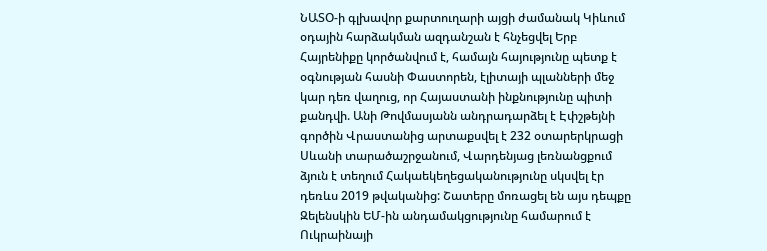ՆԱՏՕ-ի գլխավոր քարտուղարի այցի ժամանակ Կիևում օդային հարձակման ազդանշան է հնչեցվել Երբ Հայրենիքը կործանվում է, համայն հայությունը պետք է օգնության հասնի Փաստորեն, էլիտայի պլանների մեջ կար դեռ վաղուց, որ Հայաստանի ինքնությունը պիտի քանդվի. Անի Թովմասյանն անդրադարձել է Էփշթեյնի գործին Վրաստանից արտաքսվել է 232 օտարերկրացի Սևանի տարածաշրջանում, Վարդենյաց լեռնանցքում ձյուն է տեղում Հակաեկեղեցականությունը սկսվել էր դեռևս 2019 թվականից: Շատերը մոռացել են այս դեպքը Զելենսկին ԵՄ-ին անդամակցությունը համարում է Ուկրաինայի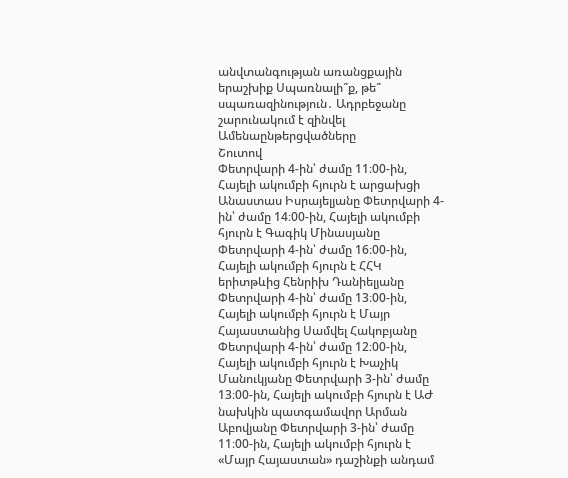անվտանգության առանցքային երաշխիք Սպառնալի՞ք, թե՞ սպառազինություն․ Ադրբեջանը շարունակում է զինվել
Ամենաընթերցվածները
Շուտով
Փետրվարի 4-ին՝ ժամը 11։00-ին, Հայելի ակումբի հյուրն է արցախցի Անաստաս Իսրայելյանը Փետրվարի 4-ին՝ ժամը 14։00-ին, Հայելի ակումբի հյուրն է Գագիկ Մինասյանը Փետրվարի 4-ին՝ ժամը 16։00-ին, Հայելի ակումբի հյուրն է ՀՀԿ երիտթևից Հենրիխ Դանիելյանը Փետրվարի 4-ին՝ ժամը 13։00-ին, Հայելի ակումբի հյուրն է Մայր Հայաստանից Սամվել Հակոբյանը Փետրվարի 4-ին՝ ժամը 12։00-ին, Հայելի ակումբի հյուրն է Խաչիկ Մանուկյանը Փետրվարի 3-ին՝ ժամը 13։00-ին, Հայելի ակումբի հյուրն է ԱԺ նախկին պատգամավոր Արման Աբովյանը Փետրվարի 3-ին՝ ժամը 11։00-ին, Հայելի ակումբի հյուրն է «Մայր Հայաստան» դաշինքի անդամ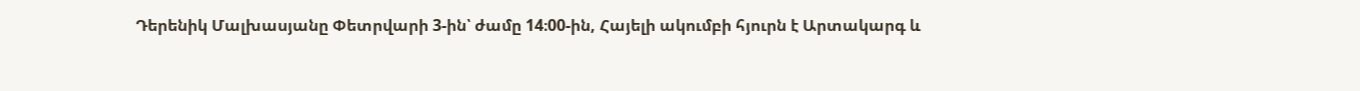Դերենիկ Մալխասյանը Փետրվարի 3-ին՝ ժամը 14։00-ին, Հայելի ակումբի հյուրն է Արտակարգ և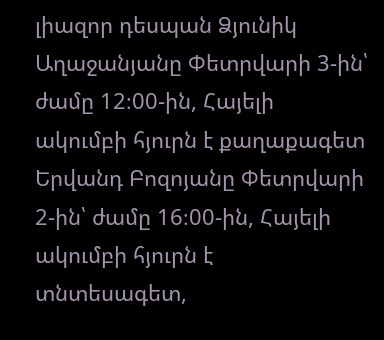լիազոր դեսպան Ձյունիկ Աղաջանյանը Փետրվարի 3-ին՝ ժամը 12։00-ին, Հայելի ակումբի հյուրն է քաղաքագետ Երվանդ Բոզոյանը Փետրվարի 2-ին՝ ժամը 16։00-ին, Հայելի ակումբի հյուրն է տնտեսագետ,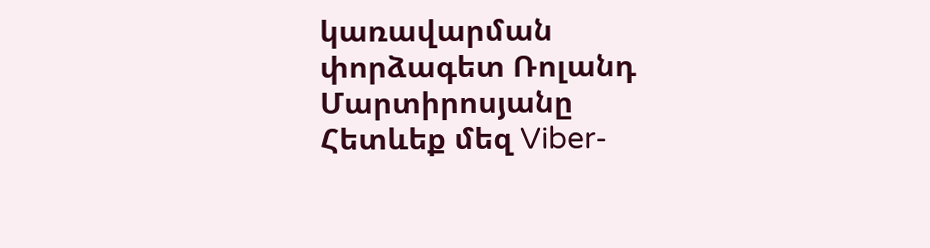կառավարման փորձագետ Ռոլանդ Մարտիրոսյանը
Հետևեք մեզ Viber-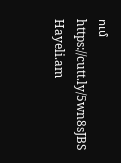ում https://cutt.ly/5wn8sJBS
Hayeli.am